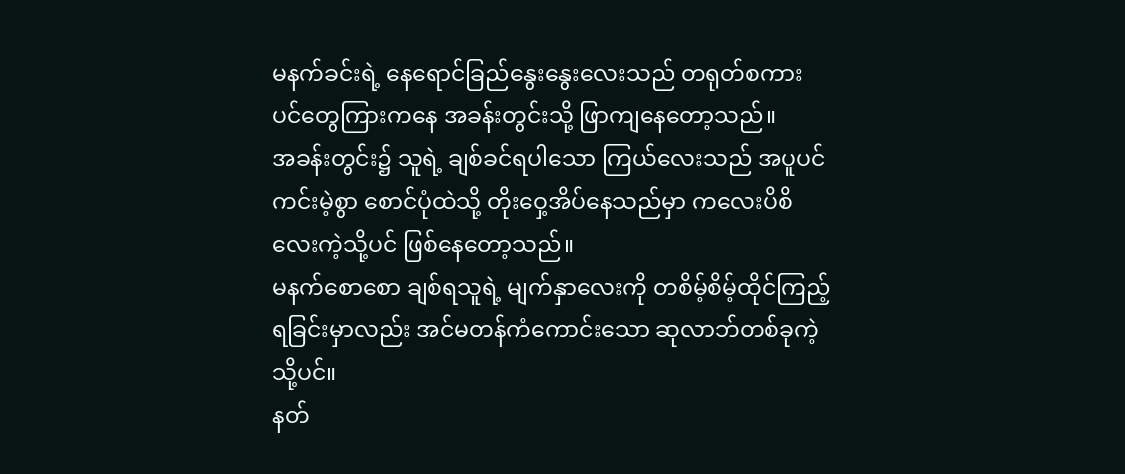မနက်ခင်းရဲ့ နေရောင်ခြည်နွေးနွေးလေးသည် တရုတ်စကားပင်တွေကြားကနေ အခန်းတွင်းသို့ ဖြာကျနေတော့သည်။
အခန်းတွင်း၌ သူရဲ့ ချစ်ခင်ရပါသော ကြယ်လေးသည် အပူပင်ကင်းမဲ့စွာ စောင်ပုံထဲသို့ တိုးဝှေ့အိပ်နေသည်မှာ ကလေးပိစိလေးကဲ့သို့ပင် ဖြစ်နေတော့သည်။
မနက်စောစော ချစ်ရသူရဲ့ မျက်နှာလေးကို တစိမ့်စိမ့်ထိုင်ကြည့်ရခြင်းမှာလည်း အင်မတန်ကံကောင်းသော ဆုလာဘ်တစ်ခုကဲ့သို့ပင်။
နတ်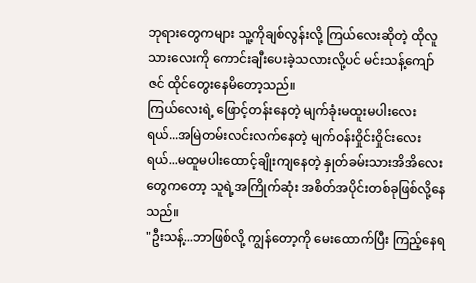ဘုရားတွေကများ သူ့ကိုချစ်လွန်းလို့ ကြယ်လေးဆိုတဲ့ ထိုလူသားလေးကို ကောင်းချီးပေးခဲ့သလားလို့ပင် မင်းသန့်ကျော်ဇင် ထိုင်တွေးနေမိတော့သည်။
ကြယ်လေးရဲ့ ဖြောင့်တန်းနေတဲ့ မျက်ခုံးမထူးမပါးလေးရယ်...အမြဲတမ်းလင်းလက်နေတဲ့ မျက်ဝန်းဝှိုင်းဝှိုင်းလေးရယ်...မထူမပါးထောင့်ချိုးကျနေတဲ့ နှုတ်ခမ်းသားအိအိလေးတွေကတော့ သူရဲ့အကြိုက်ဆုံး အစိတ်အပိုင်းတစ်ခုဖြစ်လို့နေသည်။
"ဦးသန့်...ဘာဖြစ်လို့ ကျွန်တော့ကို မေးထောက်ပြီး ကြည့်နေရ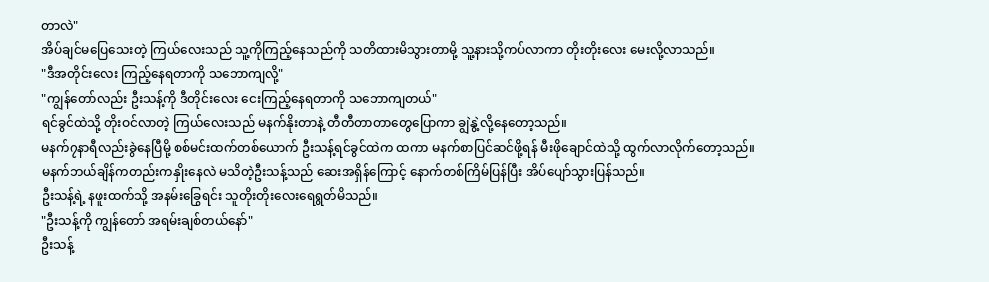တာလဲ"
အိပ်ချင်မပြေသေးတဲ့ ကြယ်လေးသည် သူ့ကိုကြည့်နေသည်ကို သတိထားမိသွားတာမို့ သူ့နားသို့ကပ်လာကာ တိုးတိုးလေး မေးလို့လာသည်။
"ဒီအတိုင်းလေး ကြည့်နေရတာကို သဘောကျလို့"
"ကျွန်တော်လည်း ဦးသန့်ကို ဒီတိုင်းလေး ငေးကြည့်နေရတာကို သဘောကျတယ်"
ရင်ခွင်ထဲသို့ တိုးဝင်လာတဲ့ ကြယ်လေးသည် မနက်နိုးတာနဲ့ တီတီတာတာတွေပြောကာ ချွဲနွဲ့လို့နေတော့သည်။
မနက်၇နာရီလည်းခွဲနေပြီမို့ စစ်မင်းထက်တစ်ယောက် ဦးသန့်ရင်ခွင်ထဲက ထကာ မနက်စာပြင်ဆင်ဖို့ရန် မီးဖိုချောင်ထဲသို့ ထွက်လာလိုက်တော့သည်။
မနက်ဘယ်ချိန်ကတည်းကနှိုးနေလဲ မသိတဲ့ဦးသန့်သည် ဆေးအရှိန်ကြောင့် နောက်တစ်ကြိမ်ပြန်ပြီး အိပ်ပျော်သွားပြန်သည်။
ဦးသန့်ရဲ့ နဖူးထက်သို့ အနမ်းခြွေရင်း သူတိုးတိုးလေးရေရွတ်မိသည်။
"ဦးသန့်ကို ကျွန်တော် အရမ်းချစ်တယ်နော်"
ဦးသန့်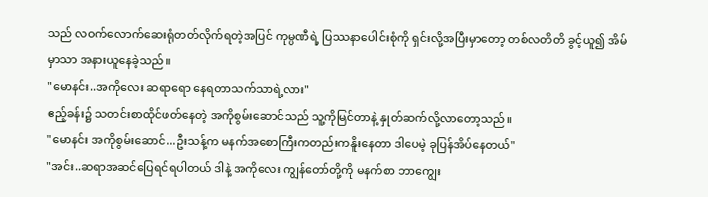သည် လဝက်လောက်ဆေးရုံတတ်လိုက်ရတဲ့အပြင် ကုမ္ပဏီရဲ့ ပြဿနာပေါင်းစုံကို ရှင်းလို့အပြီးမှာတော့ တစ်လတိတိ ခွင့်ယူ၍ အိမ်မှာသာ အနားယူနေခဲ့သည်။
"မောနင်း..အကိုလေး ဆရာရော နေရတာသက်သာရဲ့လား"
ဧည့်ခန်း၌ သတင်းစာထိုင်ဖတ်နေတဲ့ အကိုစွမ်းဆောင်သည် သူ့ကိုမြင်တာနဲ့ နှုတ်ဆက်လို့လာတော့သည်။
"မောနင်း အကိုစွမ်းဆောင်...ဦးသန့်က မနက်အစောကြီးကတည်းကနိူးနေတာ ဒါပေမဲ့ ခုပြန်အိပ်နေတယ်"
"အင်း..ဆရာအဆင်ပြေရင်ရပါတယ် ဒါနဲ့ အကိုလေး ကျွန်တော်တို့ကို မနက်စာ ဘာကျွေး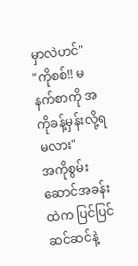မှာလဲဟင်"
"ကိုစစ်!! မနက်စာကို အကိုခန့်မှန်းလို့ရမလား"
အကိုစွမ်းဆောင်အခန်းထဲက ပြင်ပြင်ဆင်ဆင်နဲ့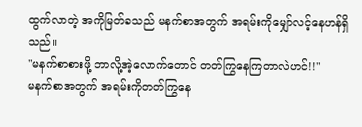ထွက်လာတဲ့ အကိုမြတ်ခသည် မနက်စာအတွက် အရမ်းကိုမျှော်လင့်နေဟန်ရှိသည်။
"မနက်စာစားဖို့ ဘာလို့အဲ့လောက်တောင် တတ်ကြွနေကြတာလဲဟင်!!"
မနက်စာအတွက် အရမ်းကိုတတ်ကြွနေ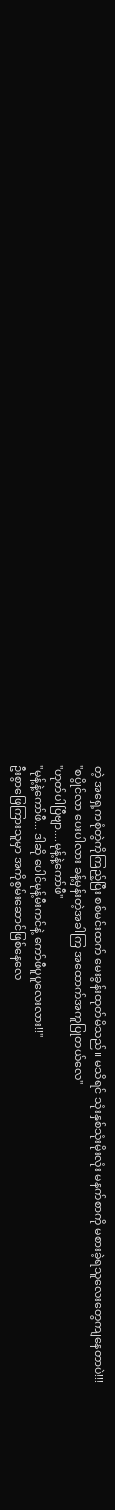တဲ့ အရှေ့ကစုံတွဲကိုကြည့်ပြီး စစ်မင်းထက် မေးခွန်းထုတ်မိသည်။ မသိရင် သုံးနှစ်သုံးမိုးလုံး မနက်စာကို မစားခဲ့ရသူလေးတွေကျနေတာပဲ!!!
"စပွိုင်လာ ပေးပါလား ခန့်မှန်းတဲ့အခါကြ အထောက်အကူပြုတယ်လေ"
"ဟုတ်ပါပြီဗျာ....မုန့်နဲ့ကော်ဖီ"
"မုန့်နဲ့ကော်ဖီ... ဒါဆို ပေါင်မုန့်မီးကင်နဲ့ ကော်ဖီပူပူလေးလား!!"
ဦးစွာဖြေကြားသူမှာ အကိုစွမ်းဆောင်ဖြစ်နေလေ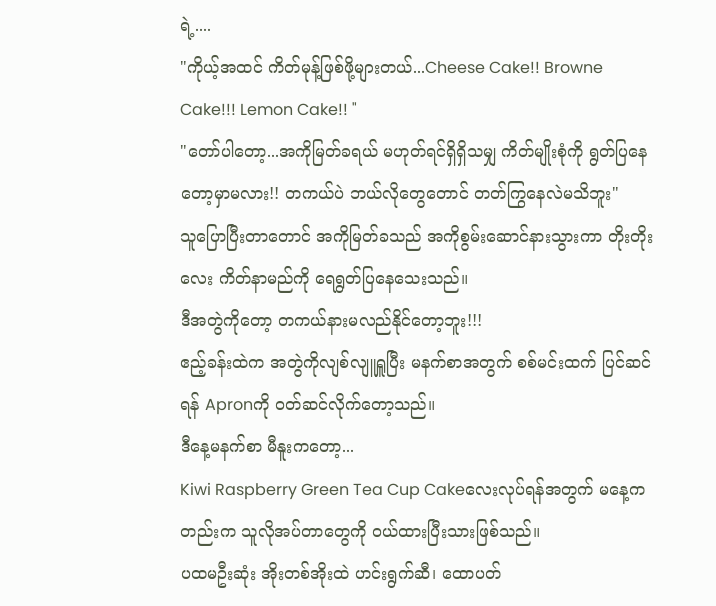ရဲ့....
"ကိုယ့်အထင် ကိတ်မုန့်ဖြစ်ဖို့များတယ်...Cheese Cake!! Browne Cake!!! Lemon Cake!! "
"တော်ပါတော့...အကိုမြတ်ခရယ် မဟုတ်ရင်ရှိရှိသမျှ ကိတ်မျိုးစုံကို ရွတ်ပြနေတော့မှာမလား!! တကယ်ပဲ ဘယ်လိုတွေတောင် တတ်ကြွနေလဲမသိဘူး"
သူပြောပြီးတာတောင် အကိုမြတ်ခသည် အကိုစွမ်းဆောင်နားသွားကာ တိုးတိုးလေး ကိတ်နာမည်ကို ရေရွတ်ပြနေသေးသည်။
ဒီအတွဲကိုတော့ တကယ်နားမလည်နိုင်တော့ဘူး!!!
ဧည့်ခန်းထဲက အတွဲကိုလျစ်လျူရှူပြီး မနက်စာအတွက် စစ်မင်းထက် ပြင်ဆင်ရန် Apronကို ဝတ်ဆင်လိုက်တော့သည်။
ဒီနေ့မနက်စာ မီနူးကတော့...
Kiwi Raspberry Green Tea Cup Cakeလေးလုပ်ရန်အတွက် မနေ့ကတည်းက သူလိုအပ်တာတွေကို ဝယ်ထားပြီးသားဖြစ်သည်။
ပထမဦးဆုံး အိုးတစ်အိုးထဲ ဟင်းရွက်ဆီ၊ ထောပတ်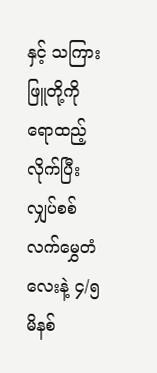နှင့် သကြားဖြူတို့ကို ရောထည့်လိုက်ပြီး လျှပ်စစ်လက်မွှေတံလေးနဲ့ ၄/၅မိနစ်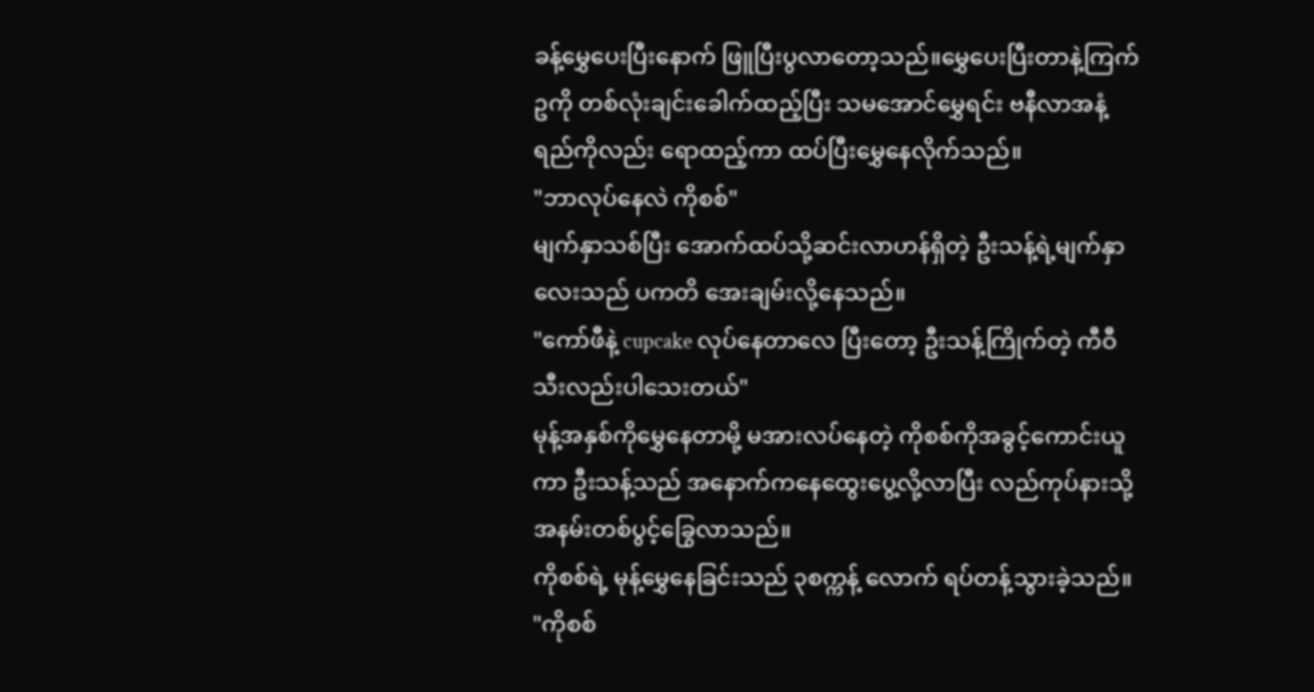ခန့်မွှေပေးပြီးနောက် ဖြူပြီးပွလာတော့သည်။မွှေပေးပြီးတာနဲ့ကြက်ဥကို တစ်လုံးချင်းခေါက်ထည့်ပြီး သမအောင်မွှေရင်း ဗနီလာအနံ့ရည်ကိုလည်း ရောထည့်ကာ ထပ်ပြီးမွှေနေလိုက်သည်။
"ဘာလုပ်နေလဲ ကိုစစ်"
မျက်နှာသစ်ပြီး အောက်ထပ်သို့ဆင်းလာဟန်ရှိတဲ့ ဦးသန့်ရဲ့မျက်နှာလေးသည် ပကတိ အေးချမ်းလို့နေသည်။
"ကော်ဖီနဲ့ cupcake လုပ်နေတာလေ ပြီးတော့ ဦးသန့်ကြိုက်တဲ့ ကီဝီသီးလည်းပါသေးတယ်"
မုန့်အနှစ်ကိုမွှေနေတာမို့ မအားလပ်နေတဲ့ ကိုစစ်ကိုအခွင့်ကောင်းယူကာ ဦးသန့်သည် အနောက်ကနေထွေးပွေ့လို့လာပြီး လည်ကုပ်နားသို့ အနမ်းတစ်ပွင့်ခြွေလာသည်။
ကိုစစ်ရဲ့ မုန့်မွှေနေခြင်းသည် ၃စက္ကန့် လောက် ရပ်တန့်သွားခဲ့သည်။
"ကိုစစ်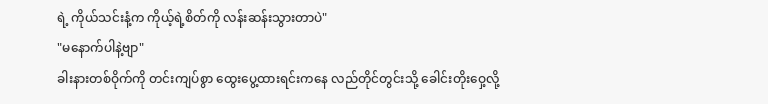ရဲ့ ကိုယ်သင်းနံ့က ကိုယ့်ရဲ့စိတ်ကို လန်းဆန်းသွားတာပဲ"
"မနောက်ပါနဲ့ဗျာ"
ခါးနားတစ်ဝိုက်ကို တင်းကျပ်စွာ ထွေးပွေ့ထားရင်းကနေ လည်တိုင်တွင်းသို့ ခေါင်းတိုးဝှေ့လို့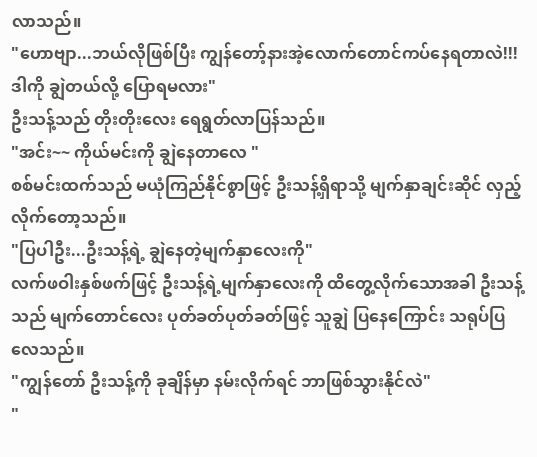လာသည်။
"ဟောဗျာ...ဘယ်လိုဖြစ်ပြီး ကျွန်တော့်နားအဲ့လောက်တောင်ကပ်နေရတာလဲ!!! ဒါကို ချွဲတယ်လို့ ပြောရမလား"
ဦးသန့်သည် တိုးတိုးလေး ရေရွတ်လာပြန်သည်။
"အင်း~~ ကိုယ်မင်းကို ချွဲနေတာလေ "
စစ်မင်းထက်သည် မယုံကြည်နိုင်စွာဖြင့် ဦးသန့်ရှိရာသို့ မျက်နှာချင်းဆိုင် လှည့်လိုက်တော့သည်။
"ပြပါဦး...ဦးသန့်ရဲ့ ချွဲနေတဲ့မျက်နှာလေးကို"
လက်ဖဝါးနှစ်ဖက်ဖြင့် ဦးသန့်ရဲ့မျက်နှာလေးကို ထိတွေ့လိုက်သောအခါ ဦးသန့်သည် မျက်တောင်လေး ပုတ်ခတ်ပုတ်ခတ်ဖြင့် သူချွဲ ပြနေကြောင်း သရုပ်ပြလေသည်။
"ကျွန်တော် ဦးသန့်ကို ခုချိန်မှာ နမ်းလိုက်ရင် ဘာဖြစ်သွားနိုင်လဲ"
"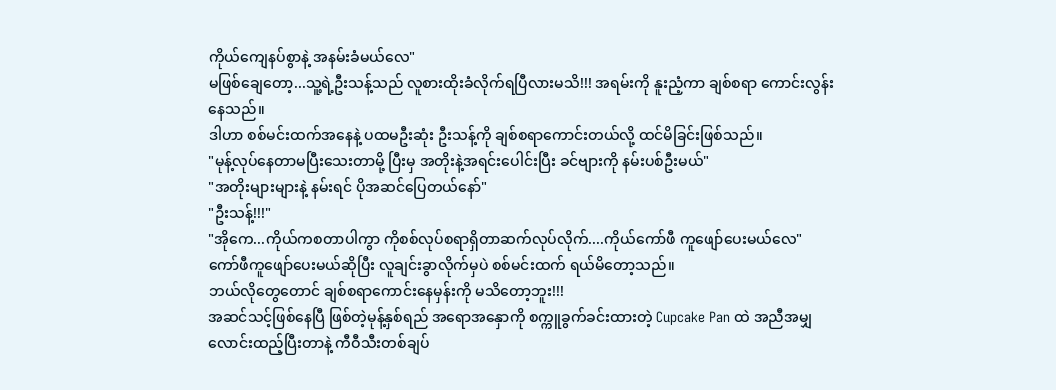ကိုယ်ကျေနပ်စွာနဲ့ အနမ်းခံမယ်လေ"
မဖြစ်ချေတော့...သူ့ရဲ့ဦးသန့်သည် လူစားထိုးခံလိုက်ရပြီလားမသိ!!! အရမ်းကို နူးညံ့ကာ ချစ်စရာ ကောင်းလွန်းနေသည်။
ဒါဟာ စစ်မင်းထက်အနေနဲ့ ပထမဦးဆုံး ဦးသန့်ကို ချစ်စရာကောင်းတယ်လို့ ထင်မိခြင်းဖြစ်သည်။
"မုန့်လုပ်နေတာမပြီးသေးတာမို့ ပြီးမှ အတိုးနဲ့အရင်းပေါင်းပြီး ခင်ဗျားကို နမ်းပစ်ဦးမယ်"
"အတိုးများများနဲ့ နမ်းရင် ပိုအဆင်ပြေတယ်နော်"
"ဦးသန့်!!!"
"အိုကေ...ကိုယ်ကစတာပါကွာ ကိုစစ်လုပ်စရာရှိတာဆက်လုပ်လိုက်....ကိုယ်ကော်ဖီ ကူဖျော်ပေးမယ်လေ"
ကော်ဖီကူဖျော်ပေးမယ်ဆိုပြီး လူချင်းခွာလိုက်မှပဲ စစ်မင်းထက် ရယ်မိတော့သည်။
ဘယ်လိုတွေတောင် ချစ်စရာကောင်းနေမှန်းကို မသိတော့ဘူး!!!
အဆင်သင့်ဖြစ်နေပြီ ဖြစ်တဲ့မုန့်နှစ်ရည် အရောအနှောကို စက္ကူခွက်ခင်းထားတဲ့ Cupcake Pan ထဲ အညီအမျှလောင်းထည့်ပြီးတာနဲ့ ကီဝီသီးတစ်ချပ်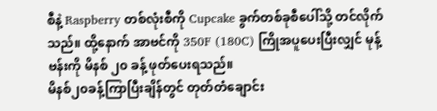စီနဲ့ Raspberry တစ်လုံးစီကို Cupcake ခွက်တစ်ခုစီပေါ်သို့ တင်လိုက်သည်။ ထို့နောက် အာဗင်ကို 350F (180C) ကြိုအပူပေးပြီးလျှင် မုန့်ဗန်းကို မိနစ် ၂၀ ခန့် ဖုတ်ပေးရသည်။
မိနစ်၂၀ခန့်ကြာပြီးချိန်တွင် တုတ်တံချောင်း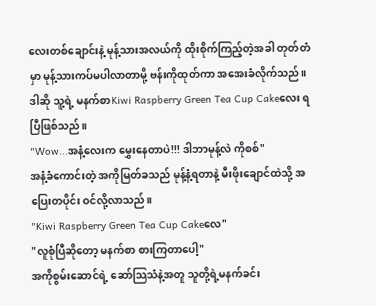လေးတစ်ချောင်းနဲ့ မုန့်သားအလယ်ကို ထိုးစိုက်ကြည့်တဲ့အခါ တုတ်တံမှာ မုန့်သားကပ်မပါလာတာမို့ ဗန်းကိုထုတ်ကာ အအေးခံလိုက်သည်။
ဒါဆို သူ့ရဲ့ မနက်စာKiwi Raspberry Green Tea Cup Cakeလေး ရပြီဖြစ်သည်။
"Wow...အနံ့လေးက မွှေးနေတာပဲ!!! ဒါဘာမုန့်လဲ ကိုစစ်"
အနံ့ခံကောင်းတဲ့ အကိုမြတ်ခသည် မုန့်နံ့ရတာနဲ့ မီးဖိုးချောင်ထဲသို့ အပြေးတပိုင်း ဝင်လို့လာသည်။
"Kiwi Raspberry Green Tea Cup Cakeလေ"
"လူစုံပြီဆိုတော့ မနက်စာ စားကြတာပေါ့"
အကိုစွမ်းဆောင်ရဲ့ ဆော်သြသံနဲ့အတူ သူတို့ရဲ့မနက်ခင်း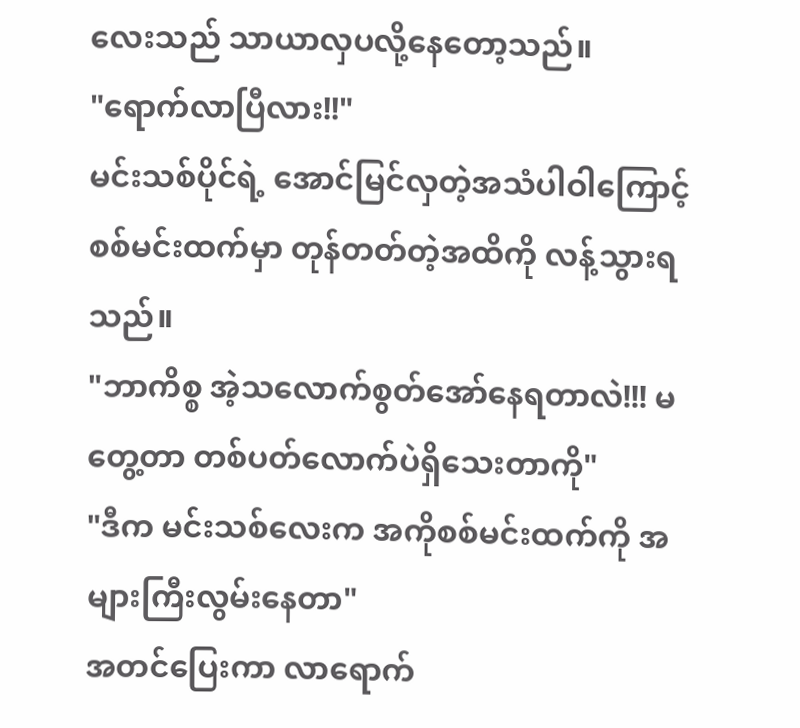လေးသည် သာယာလှပလို့နေတော့သည်။
"ရောက်လာပြီလား!!"
မင်းသစ်ပိုင်ရဲ့ အောင်မြင်လှတဲ့အသံပါဝါကြောင့် စစ်မင်းထက်မှာ တုန်တတ်တဲ့အထိကို လန့်သွားရသည်။
"ဘာကိစ္စ အဲ့သလောက်စွတ်အော်နေရတာလဲ!!! မတွေ့တာ တစ်ပတ်လောက်ပဲရှိသေးတာကို"
"ဒီက မင်းသစ်လေးက အကိုစစ်မင်းထက်ကို အများကြီးလွမ်းနေတာ"
အတင်ပြေးကာ လာရောက်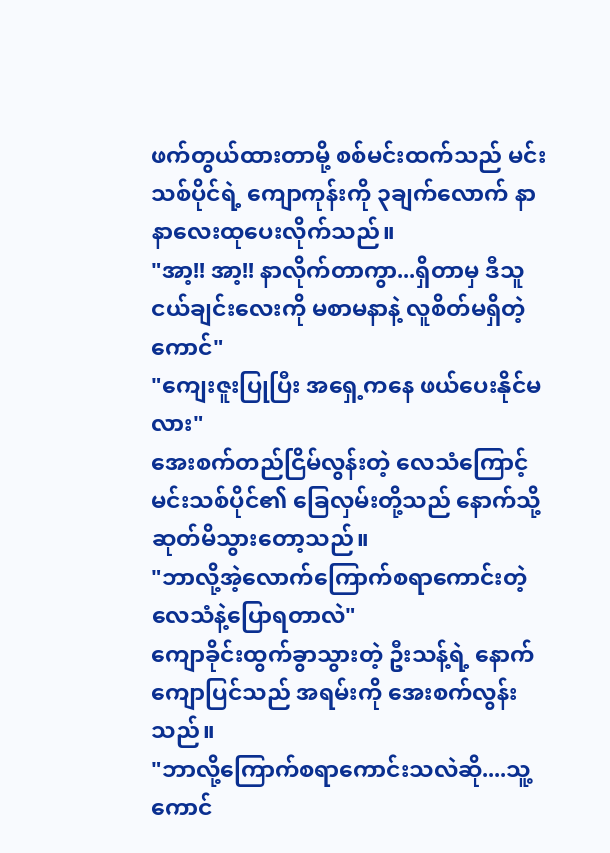ဖက်တွယ်ထားတာမို့ စစ်မင်းထက်သည် မင်းသစ်ပိုင်ရဲ့ ကျောကုန်းကို ၃ချက်လောက် နာနာလေးထုပေးလိုက်သည်။
"အာ့!! အာ့!! နာလိုက်တာကွာ...ရှိတာမှ ဒီသူငယ်ချင်းလေးကို မစာမနာနဲ့ လူစိတ်မရှိတဲ့ကောင်"
"ကျေးဇူးပြုပြီး အရှေ့ကနေ ဖယ်ပေးနိုင်မလား"
အေးစက်တည်ငြိမ်လွန်းတဲ့ လေသံကြောင့် မင်းသစ်ပိုင်၏ ခြေလှမ်းတို့သည် နောက်သို့ ဆုတ်မိသွားတော့သည်။
"ဘာလို့အဲ့လောက်ကြောက်စရာကောင်းတဲ့ လေသံနဲ့ပြောရတာလဲ"
ကျောခိုင်းထွက်ခွာသွားတဲ့ ဦးသန့်ရဲ့ နောက်ကျောပြင်သည် အရမ်းကို အေးစက်လွန်းသည်။
"ဘာလို့ကြောက်စရာကောင်းသလဲဆို....သူ့ကောင်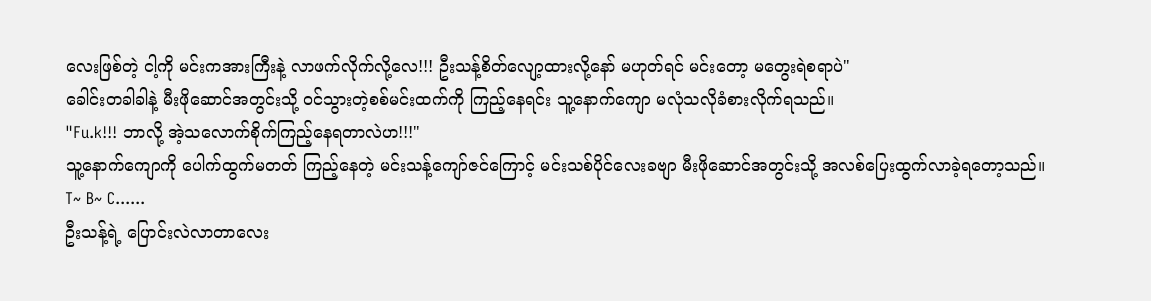လေးဖြစ်တဲ့ ငါ့ကို မင်းကအားကြီးနဲ့ လာဖက်လိုက်လို့လေ!!! ဦးသန့်စိတ်လျော့ထားလို့နော် မဟုတ်ရင် မင်းတော့ မတွေးရဲစရာပဲ"
ခေါင်းတခါခါနဲ့ မီးဖိုဆောင်အတွင်းသို့ ဝင်သွားတဲ့စစ်မင်းထက်ကို ကြည့်နေရင်း သူ့နောက်ကျော မလုံသလိုခံစားလိုက်ရသည်။
"Fu.k!!! ဘာလို့ အဲ့သလောက်စိုက်ကြည့်နေရတာလဲဟ!!!"
သူ့နောက်ကျောကို ပေါက်ထွက်မတတ် ကြည့်နေတဲ့ မင်းသန့်ကျော်ဇင်ကြောင့် မင်းသစ်ပိုင်လေးခဗျာ မီးဖိုဆောင်အတွင်းသို့ အလစ်ပြေးထွက်လာခဲ့ရတော့သည်။
T~ B~ C......
ဦးသန့်ရဲ့ ပြောင်းလဲလာတာလေး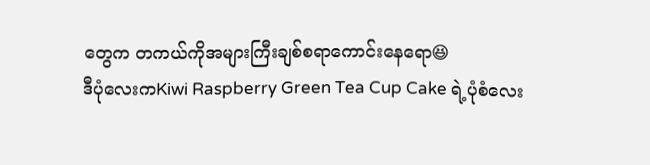တွေက တကယ်ကိုအများကြီးချစ်စရာကောင်းနေရော😆
ဒီပုံလေးကKiwi Raspberry Green Tea Cup Cake ရဲ့ပုံစံလေး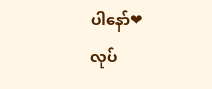ပါနော်❤
လုပ်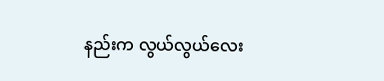နည်းက လွယ်လွယ်လေး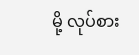မို့ လုပ်စား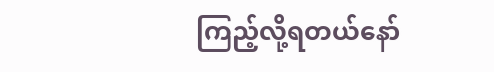ကြည့်လို့ရတယ်နော်